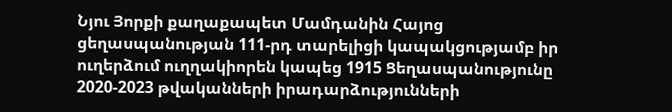Նյու Յորքի քաղաքապետ Մամդանին Հայոց ցեղասպանության 111-րդ տարելիցի կապակցությամբ իր ուղերձում ուղղակիորեն կապեց 1915 Ցեղասպանությունը 2020-2023 թվականների իրադարձությունների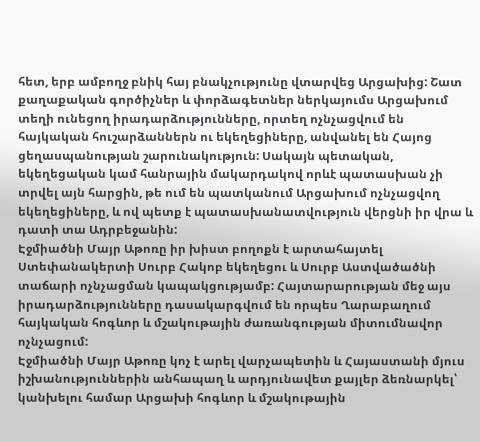հետ, երբ ամբողջ բնիկ հայ բնակչությունը վտարվեց Արցախից: Շատ քաղաքական գործիչներ և փորձագետներ ներկայումս Արցախում տեղի ունեցող իրադարձությունները, որտեղ ոչնչացվում են հայկական հուշարձաններն ու եկեղեցիները, անվանել են Հայոց ցեղասպանության շարունակություն: Սակայն պետական, եկեղեցական կամ հանրային մակարդակով որևէ պատասխան չի տրվել այն հարցին, թե ում են պատկանում Արցախում ոչնչացվող եկեղեցիները, և ով պետք է պատասխանատվություն վերցնի իր վրա և դատի տա Ադրբեջանին:
Էջմիածնի Մայր Աթոռը իր խիստ բողոքն է արտահայտել Ստեփանակերտի Սուրբ Հակոբ եկեղեցու և Սուրբ Աստվածածնի տաճարի ոչնչացման կապակցությամբ: Հայտարարության մեջ այս իրադարձությունները դասակարգվում են որպես Ղարաբաղում հայկական հոգևոր և մշակութային ժառանգության միտումնավոր ոչնչացում:
Էջմիածնի Մայր Աթոռը կոչ է արել վարչապետին և Հայաստանի մյուս իշխանություններին անհապաղ և արդյունավետ քայլեր ձեռնարկել՝ կանխելու համար Արցախի հոգևոր և մշակութային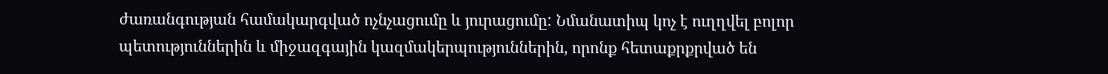ժառանգության համակարգված ոչնչացումը և յուրացումը: Նմանատիպ կոչ է ուղղվել բոլոր պետություններին և միջազգային կազմակերպություններին, որոնք հետաքրքրված են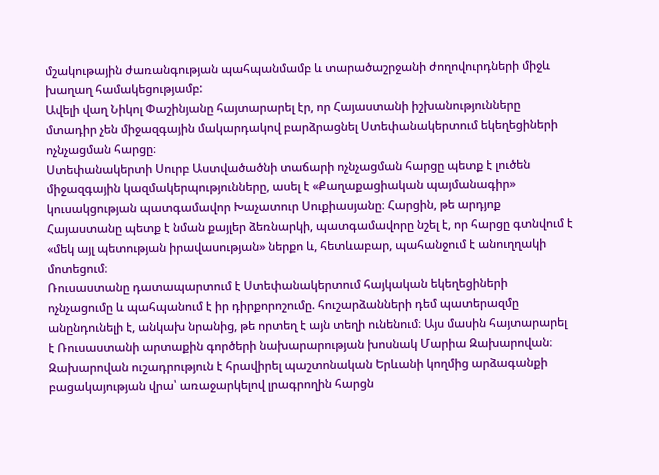մշակութային ժառանգության պահպանմամբ և տարածաշրջանի ժողովուրդների միջև խաղաղ համակեցությամբ:
Ավելի վաղ Նիկոլ Փաշինյանը հայտարարել էր, որ Հայաստանի իշխանությունները մտադիր չեն միջազգային մակարդակով բարձրացնել Ստեփանակերտում եկեղեցիների ոչնչացման հարցը։
Ստեփանակերտի Սուրբ Աստվածածնի տաճարի ոչնչացման հարցը պետք է լուծեն միջազգային կազմակերպությունները, ասել է «Քաղաքացիական պայմանագիր» կուսակցության պատգամավոր Խաչատուր Սուքիասյանը։ Հարցին, թե արդյոք Հայաստանը պետք է նման քայլեր ձեռնարկի, պատգամավորը նշել է, որ հարցը գտնվում է «մեկ այլ պետության իրավասության» ներքո և, հետևաբար, պահանջում է անուղղակի մոտեցում։
Ռուսաստանը դատապարտում է Ստեփանակերտում հայկական եկեղեցիների ոչնչացումը և պահպանում է իր դիրքորոշումը. հուշարձանների դեմ պատերազմը անընդունելի է, անկախ նրանից, թե որտեղ է այն տեղի ունենում։ Այս մասին հայտարարել է Ռուսաստանի արտաքին գործերի նախարարության խոսնակ Մարիա Զախարովան։
Զախարովան ուշադրություն է հրավիրել պաշտոնական Երևանի կողմից արձագանքի բացակայության վրա՝ առաջարկելով լրագրողին հարցն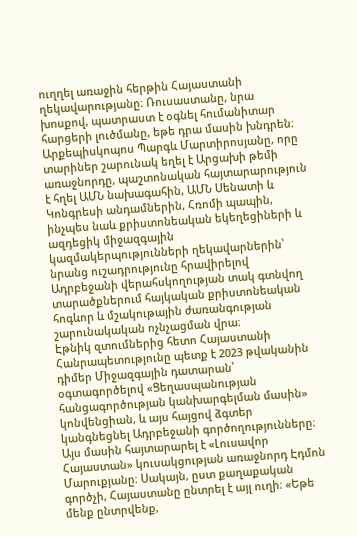ուղղել առաջին հերթին Հայաստանի ղեկավարությանը։ Ռուսաստանը, նրա խոսքով, պատրաստ է օգնել հումանիտար հարցերի լուծմանը, եթե դրա մասին խնդրեն։
Արքեպիսկոպոս Պարգև Մարտիրոսյանը, որը տարիներ շարունակ եղել է Արցախի թեմի առաջնորդը, պաշտոնական հայտարարություն է հղել ԱՄՆ նախագահին, ԱՄՆ Սենատի և Կոնգրեսի անդամներին, Հռոմի պապին, ինչպես նաև քրիստոնեական եկեղեցիների և ազդեցիկ միջազգային կազմակերպությունների ղեկավարներին՝ նրանց ուշադրությունը հրավիրելով Ադրբեջանի վերահսկողության տակ գտնվող տարածքներում հայկական քրիստոնեական հոգևոր և մշակութային ժառանգության շարունակական ոչնչացման վրա։
Էթնիկ զտումներից հետո Հայաստանի Հանրապետությունը պետք է 2023 թվականին դիմեր Միջազգային դատարան՝ օգտագործելով «Ցեղասպանության հանցագործության կանխարգելման մասին» կոնվենցիան, և այս հայցով ձգտեր կանգնեցնել Ադրբեջանի գործողությունները։ Այս մասին հայտարարել է «Լուսավոր Հայաստան» կուսակցության առաջնորդ Էդմոն Մարուքյանը։ Սակայն, ըստ քաղաքական գործչի, Հայաստանը ընտրել է այլ ուղի։ «Եթե մենք ընտրվենք,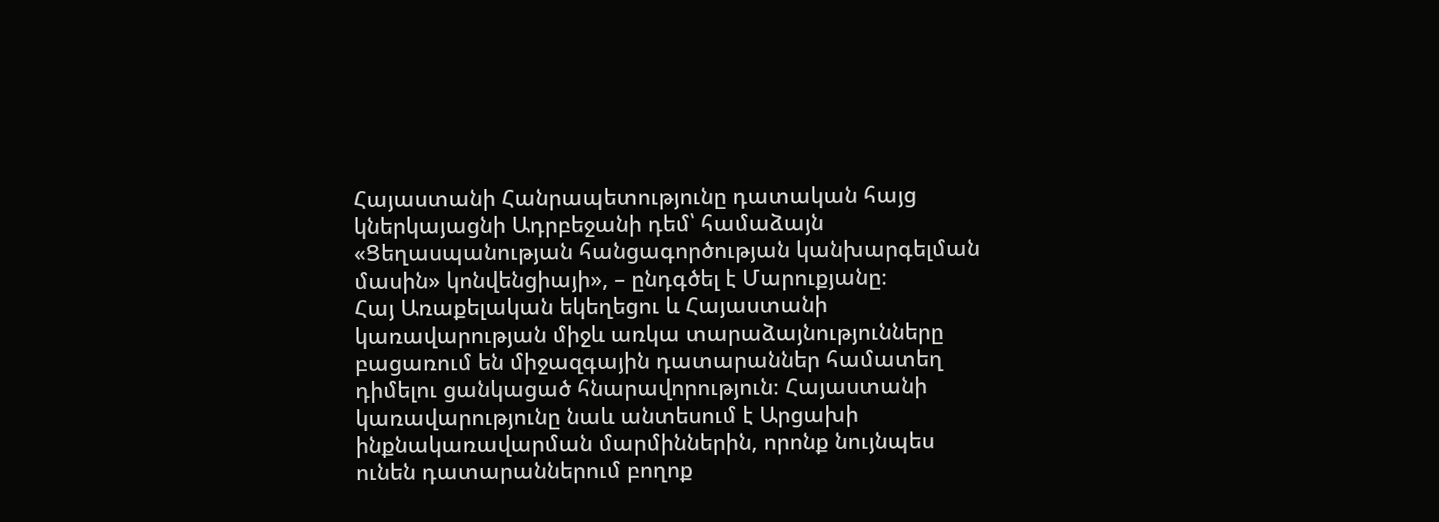Հայաստանի Հանրապետությունը դատական հայց կներկայացնի Ադրբեջանի դեմ՝ համաձայն «Ցեղասպանության հանցագործության կանխարգելման մասին» կոնվենցիայի», – ընդգծել է Մարուքյանը։
Հայ Առաքելական եկեղեցու և Հայաստանի կառավարության միջև առկա տարաձայնությունները բացառում են միջազգային դատարաններ համատեղ դիմելու ցանկացած հնարավորություն։ Հայաստանի կառավարությունը նաև անտեսում է Արցախի ինքնակառավարման մարմիններին, որոնք նույնպես ունեն դատարաններում բողոք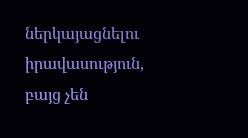ներկայացնելու իրավասություն, բայց չեն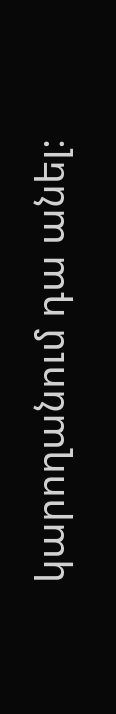կարողանում դա անել։